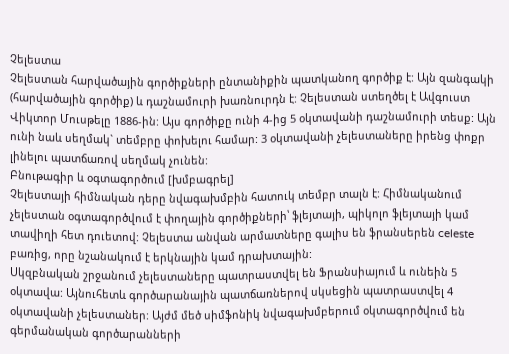Չելեստա
Չելեստան հարվածային գործիքների ընտանիքին պատկանող գործիք է: Այն զանգակի (հարվածային գործիք) և դաշնամուրի խառնուրդն է: Չելեստան ստեղծել է Ավգուստ Վիկտոր Մուսթելը 1886-ին: Այս գործիքը ունի 4-ից 5 օկտավանի դաշնամուրի տեսք: Այն ունի նաև սեղմակ` տեմբրը փոխելու համար: 3 օկտավանի չելեստաները իրենց փոքր լինելու պատճառով սեղմակ չունեն:
Բնութագիր և օգտագործում [խմբագրել]
Չելեստայի հիմնական դերը նվագախմբին հատուկ տեմբր տալն է: Հիմնականում չելեստան օգտագործվում է փողային գործիքների՝ ֆլեյտայի, պիկոլո ֆլեյտայի կամ տավիղի հետ դուետով: Չելեստա անվան արմատները գալիս են ֆրանսերեն celeste բառից, որը նշանակում է երկնային կամ դրախտային:
Սկզբնական շրջանում չելեստաները պատրաստվել են Ֆրանսիայում և ունեին 5 օկտավա: Այնուհետև գործարանային պատճառներով սկսեցին պատրաստվել 4 օկտավանի չելեստաներ: Այժմ մեծ սիմֆոնիկ նվագախմբերում օկտագործվում են գերմանական գործարանների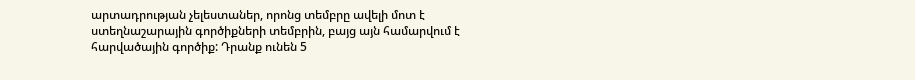արտադրության չելեստաներ, որոնց տեմբրը ավելի մոտ է ստեղնաշարային գործիքների տեմբրին, բայց այն համարվում է հարվածային գործիք: Դրանք ունեն 5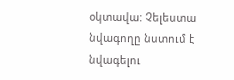օկտավա: Չելեստա նվագողը նստում է նվագելու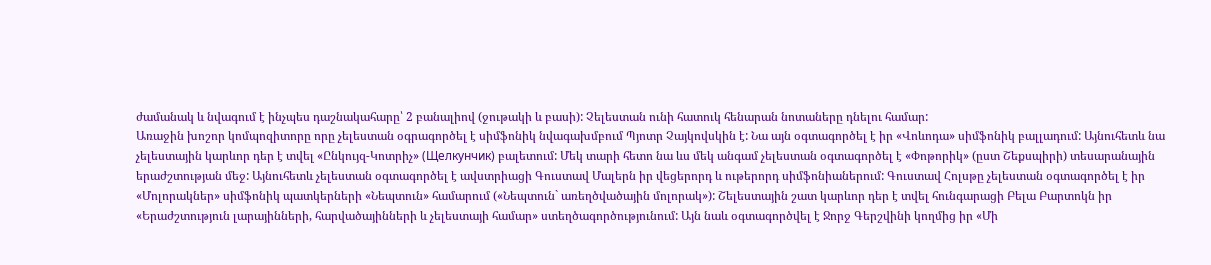ժամանակ և նվագում է ինչպես դաշնակահարը՝ 2 բանալիով (ջութակի և բասի): Չելեստան ունի հատուկ հենարան նոտաները դնելու համար:
Առաջին խոշոր կոմպոզիտորը որը չելեստան օգրագործել է սիմֆոնիկ նվագախմբում Պյոտր Չայկովսկին է: Նա այն օգտագործել է իր «Վոևոդա» սիմֆոնիկ բալլադում: Այնուհետև նա չելեստային կարևոր դեր է տվել «Ընկույզ-Կոտրիչ» (Щелкунчик) բալետում: Մեկ տարի հետո նա ևս մեկ անգամ չելեստան օգտագործել է «Փոթորիկ» (ըստ Շեքսպիրի) տեսարանային երաժշտության մեջ: Այնուհետև չելեստան օգտագործել է ավստրիացի Գուստավ Մալերն իր վեցերորդ և ութերորդ սիմֆոնիաներում: Գուստավ Հոլսթը չելեստան օգտագործել է իր «Մոլորակներ» սիմֆոնիկ պատկերների «Նեպտուն» համարում («Նեպտուն` առեղծվածային մոլորակ»): Շելեստային շատ կարևոր դեր է տվել հունգարացի Բելա Բարտոկն իր «Երաժշտություն լարայինների, հարվածայինների և չելեստայի համար» ստեղծագործությունում: Այն նաև օգտագործվել է Ջորջ Գերշվինի կողմից իր «Մի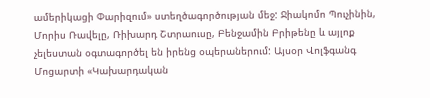ամերիկացի Փարիզում» ստեղծագործության մեջ: Ջիակոմո Պուչինին, Մորիս Ռավելը, Ռիխարդ Շտրաուսը, Բենջամին Բրիթենը և այլոք չելեստան օգտագործել են իրենց օպերաներում: Այսօր Վոլֆգանգ Մոցարտի «Կախարդական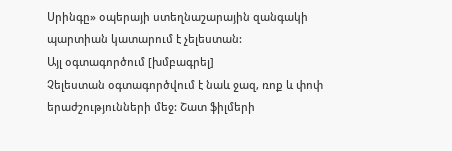Սրինգը» օպերայի ստեղնաշարային զանգակի պարտիան կատարում է չելեստան:
Այլ օգտագործում [խմբագրել]
Չելեստան օգտագործվում է նաև ջազ, ռոք և փոփ երաժշությունների մեջ: Շատ ֆիլմերի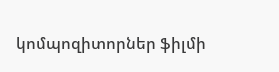կոմպոզիտորներ ֆիլմի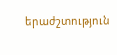երաժշտություն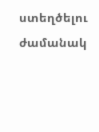ստեղծելու ժամանակ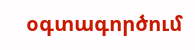օգտագործում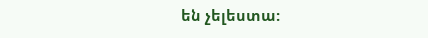են չելեստա: